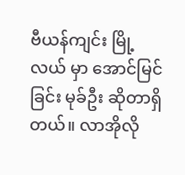ဗီယန်ကျင်း မြို့လယ် မှာ အောင်မြင်ခြင်း မုခ်ဦး ဆိုတာရှိတယ်။ လာအိုလို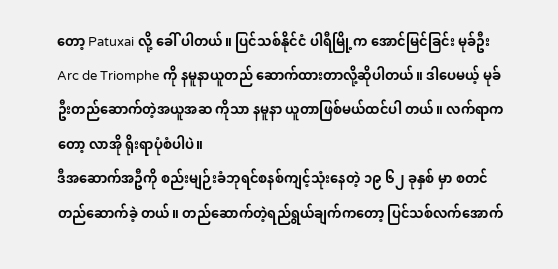တော့ Patuxai လို့ ခေါ် ပါတယ်။ ပြင်သစ်နိုင်ငံ ပါရီမြို့က အောင်မြင်ခြင်း မုခ်ဦး Arc de Triomphe ကို နမူနာယူတည် ဆောက်ထားတာလို့ဆိုပါတယ်။ ဒါပေမယ့် မုခ်ဦးတည်ဆောက်တဲ့အယူအဆ ကိုသာ နမူနာ ယူတာဖြစ်မယ်ထင်ပါ တယ်။ လက်ရာကတော့ လာအို ရိုးရာပုံစံပါပဲ။
ဒီအဆောက်အဦကို စည်းမျဉ်းခံဘုရင်စနစ်ကျင့်သုံးနေတဲ့ ၁၉ ၆၂ ခုနှစ် မှာ စတင်တည်ဆောက်ခဲ့ တယ်။ တည်ဆောက်တဲ့ရည်ရွယ်ချက်ကတော့ ပြင်သစ်လက်အောက်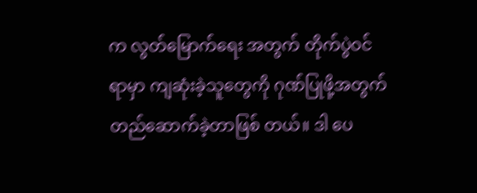က လွတ်မြောက်ရေး အတွက် တိုက်ပွဲဝင်ရာမှာ ကျဆုံးခဲ့သူတွေကို ဂုဏ်ပြုဖို့အတွက် တည်ဆောက်ခဲ့တာဖြစ် တယ်။ ဒါ ပေ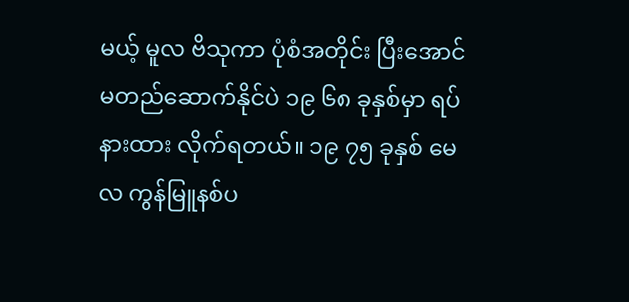မယ့် မူလ ဗိသုကာ ပုံစံအတိုင်း ပြီးအောင်မတည်ဆောက်နိုင်ပဲ ၁၉ ၆၈ ခုနှစ်မှာ ရပ်နားထား လိုက်ရတယ်။ ၁၉ ၇၅ ခုနှစ် မေလ ကွန်မြူနစ်ပ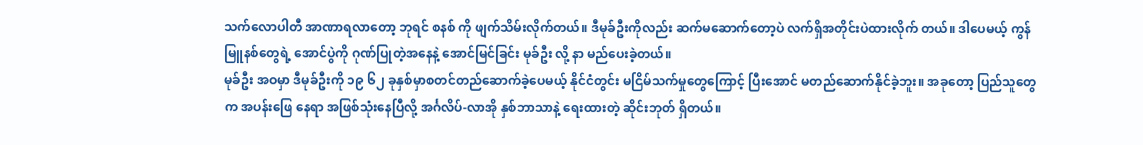သက်လောပါတီ အာဏာရလာတော့ ဘုရင် စနစ် ကို ဖျက်သိမ်းလိုက်တယ်။ ဒီမုခ်ဦးကိုလည်း ဆက်မဆောက်တော့ပဲ လက်ရှိအတိုင်းပဲထားလိုက် တယ်။ ဒါပေမယ့် ကွန်မြူနစ်တွေရဲ့ အောင်ပွဲကို ဂုဏ်ပြုတဲ့အနေနဲ့ အောင်မြင်ခြင်း မုခ်ဦး လို့ နာ မည်ပေးခဲ့တယ်။
မုခ်ဦး အဝမှာ ဒီမုခ်ဦးကို ၁၉ ၆၂ ခုနှစ်မှာစတင်တည်ဆောက်ခဲ့ပေမယ့် နိုင်ငံတွင်း မငြိမ်သက်မှုတွေကြောင့် ပြီးအောင် မတည်ဆောက်နိုင်ခဲ့ဘူး။ အခုတော့ ပြည်သူတွေက အပန်းဖြေ နေရာ အဖြစ်သုံးနေပြီလို့ အင်္ဂလိပ်-လာအို နှစ်ဘာသာနဲ့ ရေးထားတဲ့ ဆိုင်းဘုတ် ရှိတယ်။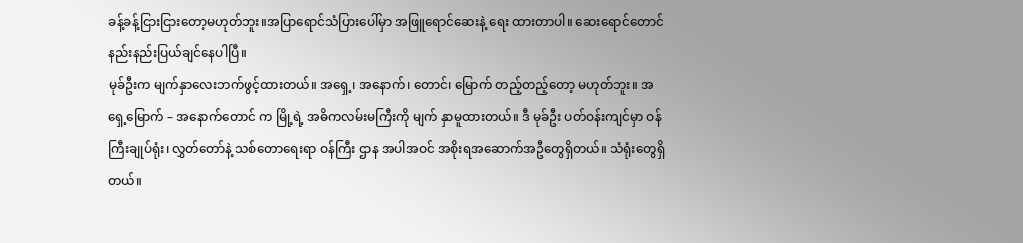ခန့်ခန့်ငြားငြားတော့မဟုတ်ဘူး။အပြာရောင်သံပြားပေါ်မှာ အဖြူရောင်ဆေးနဲ့ ရေး ထားတာပါ။ ဆေးရောင်တောင် နည်းနည်းပြယ်ချင်နေပါပြီ။
မုခ်ဦးက မျက်နှာလေးဘက်ဖွင့်ထားတယ်။ အရှေ့၊ အနောက်၊ တောင်၊ မြောက် တည့်တည့်တော့ မဟုတ်ဘူး။ အရှေ့မြောက် – အနောက်တောင် က မြို့ရဲ့ အဓိကလမ်းမကြီးကို မျက် နှာမူထားတယ်။ ဒီ မုခ်ဦး ပတ်ဝန်းကျင်မှာ ဝန်ကြီးချုပ်ရုံး၊ လွှတ်တော်နဲ့ သစ်တောရေးရာ ဝန်ကြီး ဌာန အပါအဝင် အစိုးရအဆောက်အဦတွေရှိတယ်။ သံရုံးတွေရှိတယ်။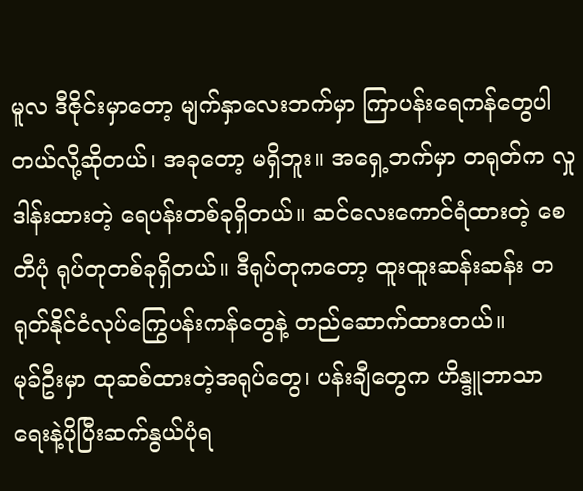မူလ ဒီဇိုင်းမှာတော့ မျက်နှာလေးဘက်မှာ ကြာပန်းရေကန်တွေပါတယ်လို့ဆိုတယ်၊ အခုတော့ မရှိဘူး။ အရှေ့ဘက်မှာ တရုတ်က လှုဒါန်းထားတဲ့ ရေပန်းတစ်ခုရှိတယ်။ ဆင်လေးကောင်ရံထားတဲ့ စေတီပုံ ရုပ်တုတစ်ခုရှိတယ်။ ဒီရုပ်တုကတော့ ထူးထူးဆန်းဆန်း တရုတ်နိုင်ငံလုပ်ကြွေပန်းကန်တွေနဲ့ တည်ဆောက်ထားတယ်။
မုခ်ဦးမှာ ထုဆစ်ထားတဲ့အရုပ်တွေ၊ ပန်းချီတွေက ဟိန္ဒူဘာသာရေးနဲ့ပိုပြီးဆက်နွယ်ပုံရ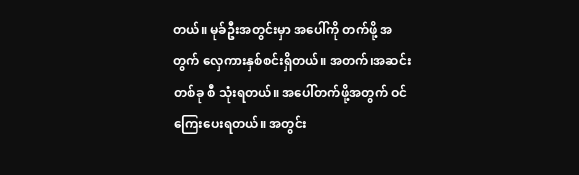တယ်။ မုခ်ဦးအတွင်းမှာ အပေါ်ကို တက်ဖို့ အတွက် လှေကားနှစ်စင်းရှိတယ်။ အတက်၊အဆင်းတစ်ခု စီ သုံးရတယ်။ အပေါ်တက်ဖို့အတွက် ဝင်ကြေးပေးရတယ်။ အတွင်း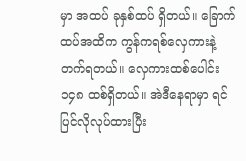မှာ အထပ် ခုနှစ်ထပ် ရှိတယ်။ ခြောက်ထပ်အထိက ကွန်ကရစ်လှေကားနဲ့တက်ရတယ်။ လှေကားထစ်ပေါင်း ၁၄၈ ထစ်ရှိတယ်။ အဲဒီနေရာမှာ ရင်ပြင်လိုလုပ်ထားပြီး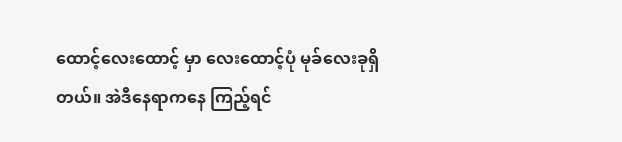ထောင့်လေးထောင့် မှာ လေးထောင့်ပုံ မုခ်လေးခုရှိတယ်။ အဲဒီနေရာကနေ ကြည့်ရင်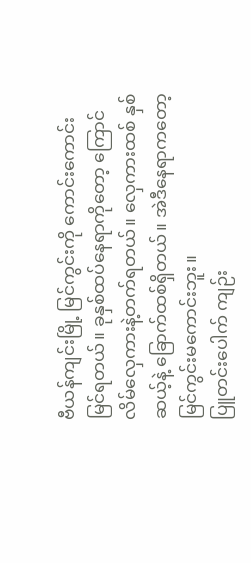ဗီယန်ကျင်းမြို့ မြင်ကွင်းကို ကောင်းကောင်း မြင်ရတယ်။ ခုနှစ်ထပ်နေရာကိုတော့ ကြောင်လိမ်လှေကားနဲ့တက်ရတယ်။ လှေကားထစ် နှစ်ဆယ့်နဲ့ ခြောက်ထစ်ရှိတယ်။ အဲဒီနေရာကတော့ မြင်ကွင်းမကောင်းဘူး။
ပြူတင်းပေါက် ကျဉ်း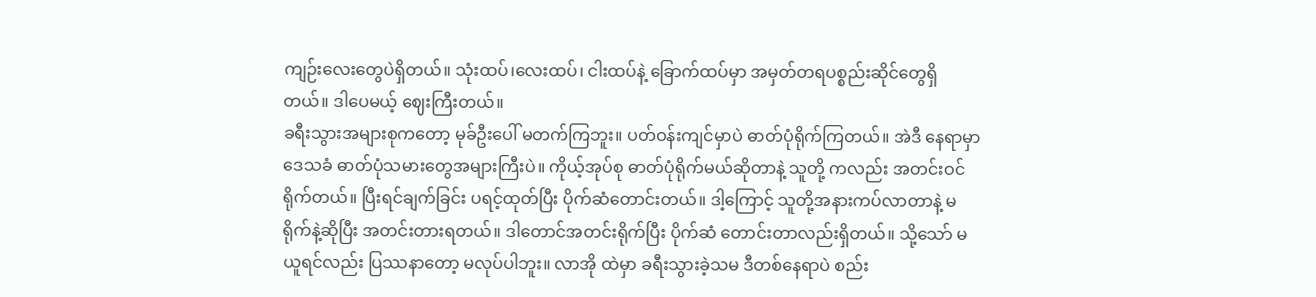ကျဉ်းလေးတွေပဲရှိတယ်။ သုံးထပ်၊လေးထပ်၊ ငါးထပ်နဲ့ ခြောက်ထပ်မှာ အမှတ်တရပစ္စည်းဆိုင်တွေရှိတယ်။ ဒါပေမယ့် ဈေးကြီးတယ်။
ခရီးသွားအများစုကတော့ မုခ်ဦးပေါ် မတက်ကြဘူး။ ပတ်ဝန်းကျင်မှာပဲ ဓာတ်ပုံရိုက်ကြတယ်။ အဲဒီ နေရာမှာ ဒေသခံ ဓာတ်ပုံသမားတွေအများကြီးပဲ။ ကိုယ့်အုပ်စု ဓာတ်ပုံရိုက်မယ်ဆိုတာနဲ့ သူတို့ ကလည်း အတင်းဝင်ရိုက်တယ်။ ပြီးရင်ချက်ခြင်း ပရင့်ထုတ်ပြီး ပိုက်ဆံတောင်းတယ်။ ဒါ့ကြောင့် သူတို့အနားကပ်လာတာနဲ့ မရိုက်နဲ့ဆိုပြီး အတင်းတားရတယ်။ ဒါတောင်အတင်းရိုက်ပြီး ပိုက်ဆံ တောင်းတာလည်းရှိတယ်။ သို့သော် မယူရင်လည်း ပြဿနာတော့ မလုပ်ပါဘူး။ လာအို ထဲမှာ ခရီးသွားခဲ့သမ ဒီတစ်နေရာပဲ စည်း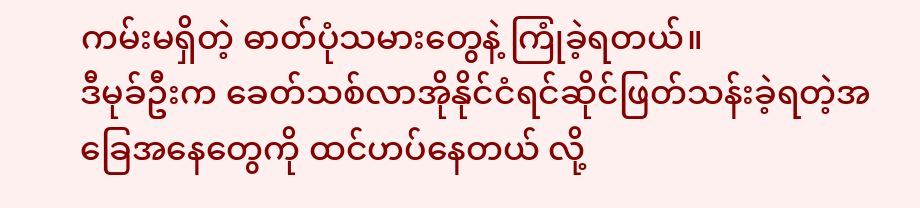ကမ်းမရှိတဲ့ ဓာတ်ပုံသမားတွေနဲ့ ကြုံခဲ့ရတယ်။
ဒီမုခ်ဦးက ခေတ်သစ်လာအိုနိုင်ငံရင်ဆိုင်ဖြတ်သန်းခဲ့ရတဲ့အခြေအနေတွေကို ထင်ဟပ်နေတယ် လို့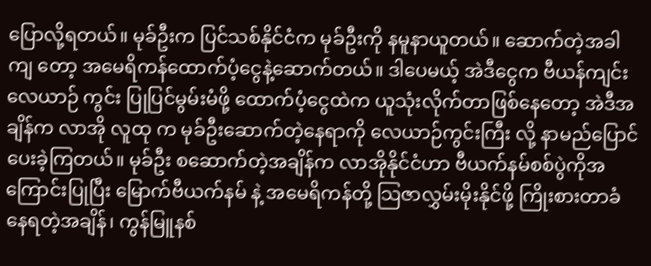ပြောလို့ရတယ်။ မုခ်ဦးက ပြင်သစ်နိုင်ငံက မုခ်ဦးကို နမူနာယူတယ်။ ဆောက်တဲ့အခါ ကျ တော့ အမေရိကန်ထောက်ပံ့ငွေနဲ့ဆောက်တယ်။ ဒါပေမယ့် အဲဒီငွေက ဗီယန်ကျင်း လေယာဉ် ကွင်း ပြုပြင်မွမ်းမံဖို့ ထောက်ပံ့ငွေထဲက ယူသုံးလိုက်တာဖြစ်နေတော့ အဲဒီအချိန်က လာအို လူထု က မုခ်ဦးဆောက်တဲ့နေရာကို လေယာဉ်ကွင်းကြီး လို့ နာမည်ပြောင် ပေးခဲ့ကြတယ်။ မုခ်ဦး စဆောက်တဲ့အချိန်က လာအိုနိုင်ငံဟာ ဗီယက်နမ်စစ်ပွဲကိုအကြောင်းပြုပြီး မြောက်ဗီယက်နမ် နဲ့ အမေရိကန်တို့ သြဇာလွှမ်းမိုးနိုင်ဖို့ ကြိုးစားတာခံနေရတဲ့အချိန်၊ ကွန်မြူနစ်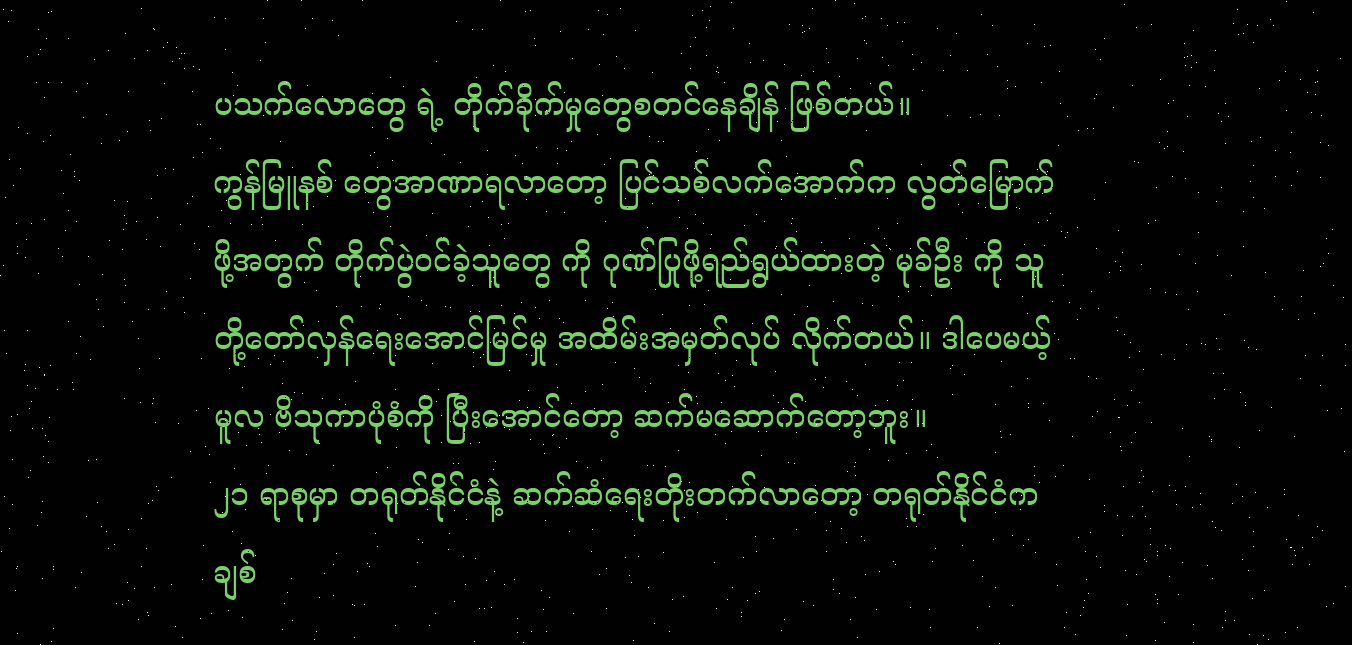ပသက်လောတွေ ရဲ့ တိုက်ခိုက်မှုတွေစတင်နေချိန် ဖြစ်တယ်။
ကွန်မြူနစ် တွေအာဏာရလာတော့ ပြင်သစ်လက်အောက်က လွတ်မြောက်ဖို့အတွက် တိုက်ပွဲဝင်ခဲ့သူတွေ ကို ဂုဏ်ပြုဖို့ရည်ရွယ်ထားတဲ့ မုခ်ဦး ကို သူတို့တော်လှန်ရေးအောင်မြင်မှု အထိမ်းအမှတ်လုပ် လိုက်တယ်။ ဒါပေမယ့် မူလ ဗိသုကာပုံစံကို ပြီးအောင်တော့ ဆက်မဆောက်တော့ဘူး။
၂၁ ရာစုမှာ တရုတ်နိုင်ငံနဲ့ ဆက်ဆံရေးတိုးတက်လာတော့ တရုတ်နိုင်ငံက ချစ်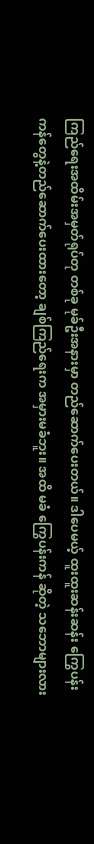ကြည်ရေးအထိမ်းအမှတ်ရုပ်တု တစ်ခု မုခ်ဦးအနားမှာ တည်ဆောက်ပေးတယ်။ ဒါပေမယ့် ထူးထူးဆန်းဆန်း ကြွေပန်းကန်တွေနဲ့တည်ဆောက်ပေးထားတော့ ချစ်ကြည်ရေးက အမှားမခံဘူး။ အထိ မခံ ကြွေပန်းကန် ဆိုတဲ့ သဘောများလား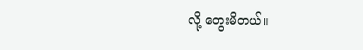လို့ တွေးမိတယ်။